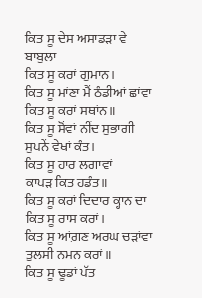ਕਿਤ ਸੂ ਦੇਸ ਅਸਾਡੜਾ ਵੇ ਬਾਬੁਲਾ
ਕਿਤ ਸੂ ਕਰਾਂ ਗੁਮਾਨ।
ਕਿਤ ਸੂ ਮਾਂਣਾ ਮੈਂ ਠੰਡੀਆਂ ਛਾਂਵਾ
ਕਿਤ ਸੂ ਕਰਾਂ ਸਥਾਂਨ॥
ਕਿਤ ਸੂ ਸੋਂਵਾਂ ਨੀਂਦ ਸੁਭਾਗੀ
ਸੁਪਨੇਂ ਵੇਖਾਂ ਕੰਤ।
ਕਿਤ ਸੂ ਹਾਰ ਲਗਾਵਾਂ
ਕਾਪੜ ਕਿਤ ਹਡੰਤ॥
ਕਿਤ ਸੂ ਕਰਾਂ ਦਿਦਾਰ ਕ੍ਹਾਨ ਦਾ
ਕਿਤ ਸੂ ਰਾਸ ਕਰਾਂ।
ਕਿਤ ਸੂ ਆਂਗ਼ਣ ਅਰਘ ਚੜਾਂਵਾ
ਤੁਲਸੀ ਨਮਨ ਕਰਾਂ॥
ਕਿਤ ਸੂ ਢੂਡਾਂ ਪੱਤ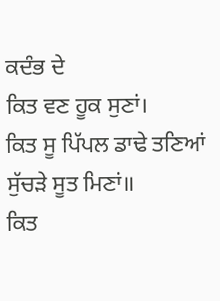ਕਦੰਭ ਦੇ
ਕਿਤ ਵਣ ਹੂਕ ਸੁਣਾਂ।
ਕਿਤ ਸੂ ਪਿੱਪਲ ਡਾਢੇ ਤਣਿਆਂ
ਸੁੱਚੜੇ ਸੂਤ ਮਿਣਾਂ॥
ਕਿਤ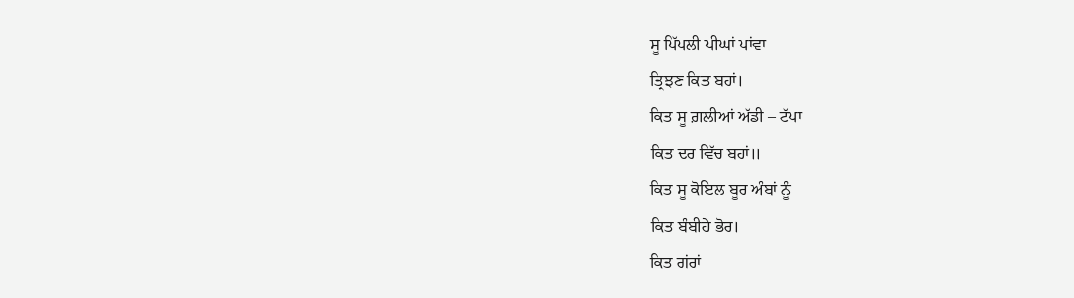ਸੂ ਪਿੱਪਲੀ ਪੀਘਾਂ ਪਾਂਵਾ
ਤ੍ਰਿਝਣ ਕਿਤ ਬਹਾਂ।
ਕਿਤ ਸੂ ਗ਼ਲੀਆਂ ਅੱਡੀ – ਟੱਪਾ
ਕਿਤ ਦਰ ਵਿੱਚ ਬਹਾਂ॥
ਕਿਤ ਸੂ ਕੋਇਲ ਬੂਰ ਅੰਬਾਂ ਨੂੰ
ਕਿਤ ਬੰਬੀਹੇ ਭੋਰ।
ਕਿਤ ਗਂਰਾਂ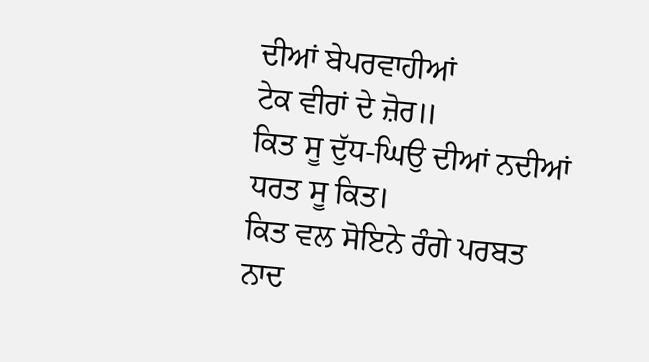ਦੀਆਂ ਬੇਪਰਵਾਹੀਆਂ
ਟੇਕ ਵੀਰਾਂ ਦੇ ਜ਼ੋਰ॥
ਕਿਤ ਸੂ ਦੁੱਧ-ਘਿਉ ਦੀਆਂ ਨਦੀਆਂ
ਧਰਤ ਸੂ ਕਿਤ।
ਕਿਤ ਵਲ ਸੋਇਨੇ ਰੰਗੇ ਪਰਬਤ
ਨਾਦ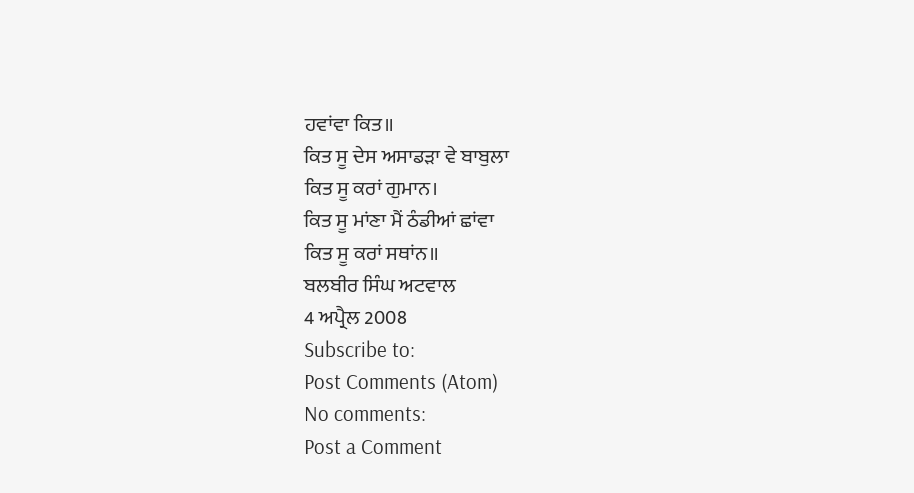ਹਵਾਂਵਾ ਕਿਤ॥
ਕਿਤ ਸੂ ਦੇਸ ਅਸਾਡੜਾ ਵੇ ਬਾਬੁਲਾ
ਕਿਤ ਸੂ ਕਰਾਂ ਗੁਮਾਨ।
ਕਿਤ ਸੂ ਮਾਂਣਾ ਮੈਂ ਠੰਡੀਆਂ ਛਾਂਵਾ
ਕਿਤ ਸੂ ਕਰਾਂ ਸਥਾਂਨ॥
ਬਲਬੀਰ ਸਿੰਘ ਅਟਵਾਲ
4 ਅਪ੍ਰੈਲ 2008
Subscribe to:
Post Comments (Atom)
No comments:
Post a Comment